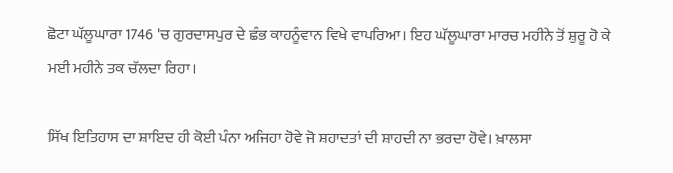ਛੋਟਾ ਘੱਲੂਘਾਰਾ 1746 'ਚ ਗੁਰਦਾਸਪੁਰ ਦੇ ਛੰਭ ਕਾਹਨੂੰਵਾਨ ਵਿਖੇ ਵਾਪਰਿਆ। ਇਹ ਘੱਲੂਘਾਰਾ ਮਾਰਚ ਮਹੀਨੇ ਤੋਂ ਸ਼ੁਰੂ ਹੋ ਕੇ ਮਈ ਮਹੀਨੇ ਤਕ ਚੱਲਦਾ ਰਿਹਾ।

ਸਿੱਖ ਇਤਿਹਾਸ ਦਾ ਸ਼ਾਇਦ ਹੀ ਕੋਈ ਪੰਨਾ ਅਜਿਹਾ ਹੋਵੇ ਜੋ ਸ਼ਹਾਦਤਾਂ ਦੀ ਸ਼ਾਹਦੀ ਨਾ ਭਰਦਾ ਹੋਵੇ। ਖ਼ਾਲਸਾ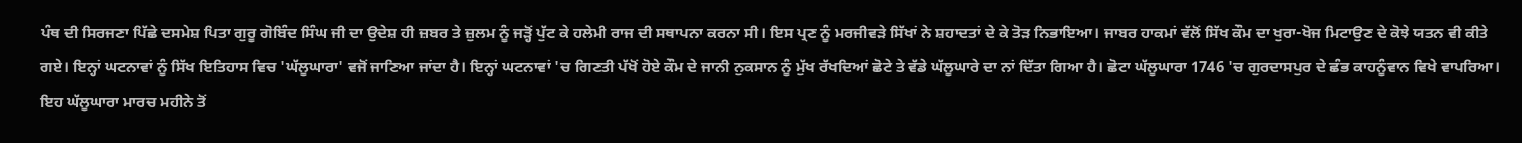ਪੰਥ ਦੀ ਸਿਰਜਣਾ ਪਿੱਛੇ ਦਸਮੇਸ਼ ਪਿਤਾ ਗੁਰੂ ਗੋਬਿੰਦ ਸਿੰਘ ਜੀ ਦਾ ਉਦੇਸ਼ ਹੀ ਜ਼ਬਰ ਤੇ ਜ਼ੁਲਮ ਨੂੰ ਜੜ੍ਹੋਂ ਪੁੱਟ ਕੇ ਹਲੇਮੀ ਰਾਜ ਦੀ ਸਥਾਪਨਾ ਕਰਨਾ ਸੀ। ਇਸ ਪ੍ਰਣ ਨੂੰ ਮਰਜੀਵੜੇ ਸਿੱਖਾਂ ਨੇ ਸ਼ਹਾਦਤਾਂ ਦੇ ਕੇ ਤੋੜ ਨਿਭਾਇਆ। ਜਾਬਰ ਹਾਕਮਾਂ ਵੱਲੋਂ ਸਿੱਖ ਕੌਮ ਦਾ ਖੁਰਾ-ਖੋਜ ਮਿਟਾਉਣ ਦੇ ਕੋਝੇ ਯਤਨ ਵੀ ਕੀਤੇ ਗਏ। ਇਨ੍ਹਾਂ ਘਟਨਾਵਾਂ ਨੂੰ ਸਿੱਖ ਇਤਿਹਾਸ ਵਿਚ 'ਘੱਲੂਘਾਰਾ' ਵਜੋਂ ਜਾਣਿਆ ਜਾਂਦਾ ਹੈ। ਇਨ੍ਹਾਂ ਘਟਨਾਵਾਂ 'ਚ ਗਿਣਤੀ ਪੱਖੋਂ ਹੋਏ ਕੌਮ ਦੇ ਜਾਨੀ ਨੁਕਸਾਨ ਨੂੰ ਮੁੱਖ ਰੱਖਦਿਆਂ ਛੋਟੇ ਤੇ ਵੱਡੇ ਘੱਲੂਘਾਰੇ ਦਾ ਨਾਂ ਦਿੱਤਾ ਗਿਆ ਹੈ। ਛੋਟਾ ਘੱਲੂਘਾਰਾ 1746 'ਚ ਗੁਰਦਾਸਪੁਰ ਦੇ ਛੰਭ ਕਾਹਨੂੰਵਾਨ ਵਿਖੇ ਵਾਪਰਿਆ। ਇਹ ਘੱਲੂਘਾਰਾ ਮਾਰਚ ਮਹੀਨੇ ਤੋਂ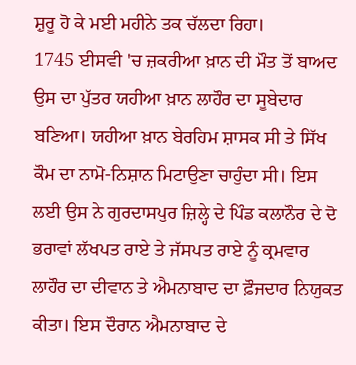ਸ਼ੁਰੂ ਹੋ ਕੇ ਮਈ ਮਹੀਨੇ ਤਕ ਚੱਲਦਾ ਰਿਹਾ।
1745 ਈਸਵੀ 'ਚ ਜ਼ਕਰੀਆ ਖ਼ਾਨ ਦੀ ਮੌਤ ਤੋਂ ਬਾਅਦ ਉਸ ਦਾ ਪੁੱਤਰ ਯਹੀਆ ਖ਼ਾਨ ਲਾਹੌਰ ਦਾ ਸੂਬੇਦਾਰ ਬਣਿਆ। ਯਹੀਆ ਖ਼ਾਨ ਬੇਰਹਿਮ ਸ਼ਾਸਕ ਸੀ ਤੇ ਸਿੱਖ ਕੌਮ ਦਾ ਨਾਮੋ-ਨਿਸ਼ਾਨ ਮਿਟਾਉਣਾ ਚਾਹੁੰਦਾ ਸੀ। ਇਸ ਲਈ ਉਸ ਨੇ ਗੁਰਦਾਸਪੁਰ ਜ਼ਿਲ੍ਹੇ ਦੇ ਪਿੰਡ ਕਲਾਨੌਰ ਦੇ ਦੋ ਭਰਾਵਾਂ ਲੱਖਪਤ ਰਾਏ ਤੇ ਜੱਸਪਤ ਰਾਏ ਨੂੰ ਕ੍ਰਮਵਾਰ ਲਾਹੌਰ ਦਾ ਦੀਵਾਨ ਤੇ ਐਮਨਾਬਾਦ ਦਾ ਫ਼ੌਜਦਾਰ ਨਿਯੁਕਤ ਕੀਤਾ। ਇਸ ਦੌਰਾਨ ਐਮਨਾਬਾਦ ਦੇ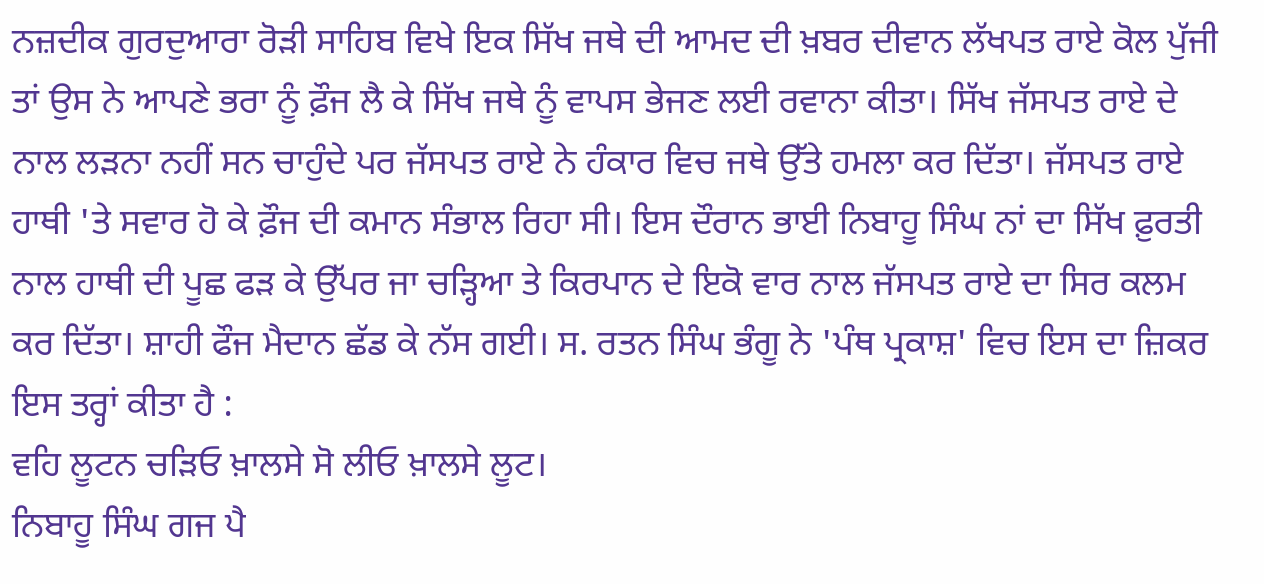ਨਜ਼ਦੀਕ ਗੁਰਦੁਆਰਾ ਰੋੜੀ ਸਾਹਿਬ ਵਿਖੇ ਇਕ ਸਿੱਖ ਜਥੇ ਦੀ ਆਮਦ ਦੀ ਖ਼ਬਰ ਦੀਵਾਨ ਲੱਖਪਤ ਰਾਏ ਕੋਲ ਪੁੱਜੀ ਤਾਂ ਉਸ ਨੇ ਆਪਣੇ ਭਰਾ ਨੂੰ ਫ਼ੌਜ ਲੈ ਕੇ ਸਿੱਖ ਜਥੇ ਨੂੰ ਵਾਪਸ ਭੇਜਣ ਲਈ ਰਵਾਨਾ ਕੀਤਾ। ਸਿੱਖ ਜੱਸਪਤ ਰਾਏ ਦੇ ਨਾਲ ਲੜਨਾ ਨਹੀਂ ਸਨ ਚਾਹੁੰਦੇ ਪਰ ਜੱਸਪਤ ਰਾਏ ਨੇ ਹੰਕਾਰ ਵਿਚ ਜਥੇ ਉੱਤੇ ਹਮਲਾ ਕਰ ਦਿੱਤਾ। ਜੱਸਪਤ ਰਾਏ ਹਾਥੀ 'ਤੇ ਸਵਾਰ ਹੋ ਕੇ ਫ਼ੌਜ ਦੀ ਕਮਾਨ ਸੰਭਾਲ ਰਿਹਾ ਸੀ। ਇਸ ਦੌਰਾਨ ਭਾਈ ਨਿਬਾਹੂ ਸਿੰਘ ਨਾਂ ਦਾ ਸਿੱਖ ਫ਼ੁਰਤੀ ਨਾਲ ਹਾਥੀ ਦੀ ਪੂਛ ਫੜ ਕੇ ਉੱਪਰ ਜਾ ਚੜ੍ਹਿਆ ਤੇ ਕਿਰਪਾਨ ਦੇ ਇਕੋ ਵਾਰ ਨਾਲ ਜੱਸਪਤ ਰਾਏ ਦਾ ਸਿਰ ਕਲਮ ਕਰ ਦਿੱਤਾ। ਸ਼ਾਹੀ ਫੌਜ ਮੈਦਾਨ ਛੱਡ ਕੇ ਨੱਸ ਗਈ। ਸ. ਰਤਨ ਸਿੰਘ ਭੰਗੂ ਨੇ 'ਪੰਥ ਪ੍ਰਕਾਸ਼' ਵਿਚ ਇਸ ਦਾ ਜ਼ਿਕਰ ਇਸ ਤਰ੍ਹਾਂ ਕੀਤਾ ਹੈ :
ਵਹਿ ਲੂਟਨ ਚੜਿਓ ਖ਼ਾਲਸੇ ਸੋ ਲੀਓ ਖ਼ਾਲਸੇ ਲੂਟ।
ਨਿਬਾਹੂ ਸਿੰਘ ਗਜ ਪੈ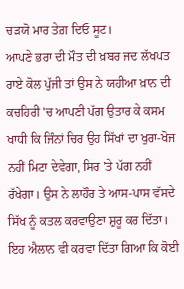ਚੜਯੋ ਮਾਰ ਤੇਗ਼ ਦਿਓ ਸੂਟ।
ਆਪਣੇ ਭਰਾ ਦੀ ਮੌਤ ਦੀ ਖ਼ਬਰ ਜਦ ਲੱਖਪਤ ਰਾਏ ਕੋਲ ਪੁੱਜੀ ਤਾਂ ਉਸ ਨੇ ਯਹੀਆ ਖ਼ਾਨ ਦੀ ਕਚਹਿਰੀ 'ਚ ਆਪਣੀ ਪੱਗ ਉਤਾਰ ਕੇ ਕਸਮ ਖਾਧੀ ਕਿ ਜਿੰਨਾਂ ਚਿਰ ਉਹ ਸਿੱਖਾਂ ਦਾ ਖੁਰਾ-ਖੋਜ ਨਹੀਂ ਮਿਟਾ ਦੇਵੇਗਾ, ਸਿਰ 'ਤੇ ਪੱਗ ਨਹੀਂ ਰੱਖੇਗਾ। ਉਸ ਨੇ ਲਾਹੌਰ ਤੇ ਆਸ-ਪਾਸ ਵੱਸਦੇ ਸਿੱਖ ਨੂੰ ਕਤਲ ਕਰਵਾਉਣਾ ਸ਼ੁਰੂ ਕਰ ਦਿੱਤਾ। ਇਹ ਐਲਾਨ ਵੀ ਕਰਵਾ ਦਿੱਤਾ ਗਿਆ ਕਿ ਕੋਈ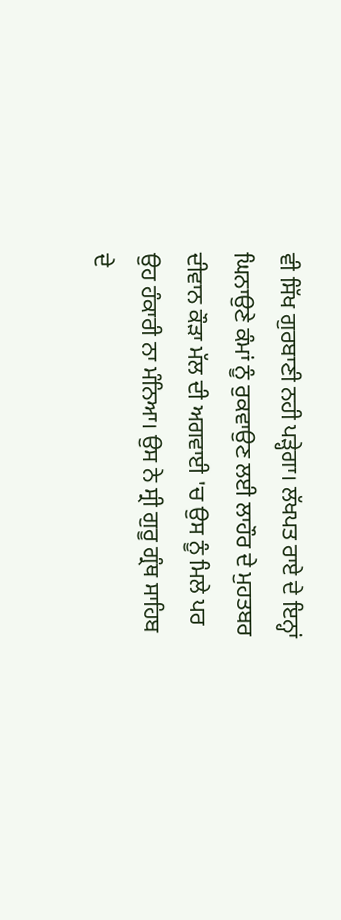ਵੀ ਸਿੱਖ ਗੁਰਬਾਣੀ ਨਹੀ ਪੜ੍ਹੇਗਾ। ਲੱਖਪਤ ਰਾਏ ਦੇ ਇਨ੍ਹਾਂ ਘਿਨਾਉਣੇ ਕੰਮਾਂ ਨੂੰ ਰੁਕਵਾਉਣ ਲਈ ਲਾਹੌਰ ਦੇ ਮੁਹਤਬਰ ਦੀਵਾਨ ਕੌੜਾ ਮੱਲ ਦੀ ਅਗਵਾਈ 'ਚ ਉਸ ਨੂੰ ਮਿਲੇ ਪਰ ਉਹ ਹੰਕਾਰੀ ਨਾ ਮੰਨਿਆ। ਉਸ ਨੇ ਸ੍ਰੀ ਗੁਰੂ ਗ੍ਰੰਥ ਸਾਹਿਬ ਦੇ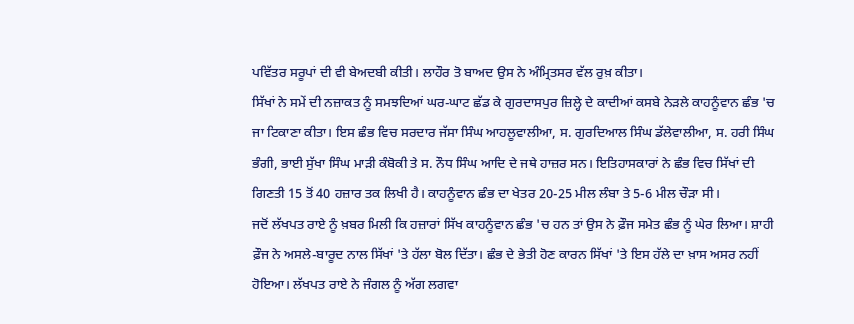ਪਵਿੱਤਰ ਸਰੂਪਾਂ ਦੀ ਵੀ ਬੇਅਦਬੀ ਕੀਤੀ। ਲਾਹੌਰ ਤੋ ਬਾਅਦ ਉਸ ਨੇ ਅੰਮ੍ਰਿਤਸਰ ਵੱਲ ਰੁਖ਼ ਕੀਤਾ।
ਸਿੱਖਾਂ ਨੇ ਸਮੇਂ ਦੀ ਨਜ਼ਾਕਤ ਨੂੰ ਸਮਝਦਿਆਂ ਘਰ-ਘਾਟ ਛੱਡ ਕੇ ਗੁਰਦਾਸਪੁਰ ਜ਼ਿਲ੍ਹੇ ਦੇ ਕਾਦੀਆਂ ਕਸਬੇ ਨੇੜਲੇ ਕਾਹਨੂੰਵਾਨ ਛੰਭ 'ਚ ਜਾ ਟਿਕਾਣਾ ਕੀਤਾ। ਇਸ ਛੰਭ ਵਿਚ ਸਰਦਾਰ ਜੱਸਾ ਸਿੰਘ ਆਹਲੂਵਾਲੀਆ, ਸ. ਗੁਰਦਿਆਲ ਸਿੰਘ ਡੱਲੇਵਾਲੀਆ, ਸ. ਹਰੀ ਸਿੰਘ ਭੰਗੀ, ਭਾਈ ਸੁੱਖਾ ਸਿੰਘ ਮਾੜੀ ਕੰਬੋਕੀ ਤੇ ਸ. ਨੌਧ ਸਿੰਘ ਆਦਿ ਦੇ ਜਥੇ ਹਾਜ਼ਰ ਸਨ। ਇਤਿਹਾਸਕਾਰਾਂ ਨੇ ਛੰਭ ਵਿਚ ਸਿੱਖਾਂ ਦੀ ਗਿਣਤੀ 15 ਤੋਂ 40 ਹਜ਼ਾਰ ਤਕ ਲਿਖੀ ਹੈ। ਕਾਹਨੂੰਵਾਨ ਛੰਭ ਦਾ ਖੇਤਰ 20-25 ਮੀਲ ਲੰਬਾ ਤੇ 5-6 ਮੀਲ ਚੌੜਾ ਸੀ।
ਜਦੋਂ ਲੱਖਪਤ ਰਾਏ ਨੂੰ ਖ਼ਬਰ ਮਿਲੀ ਕਿ ਹਜ਼ਾਰਾਂ ਸਿੱਖ ਕਾਹਨੂੰਵਾਨ ਛੰਭ 'ਚ ਹਨ ਤਾਂ ਉਸ ਨੇ ਫ਼ੌਜ ਸਮੇਤ ਛੰਭ ਨੂੰ ਘੇਰ ਲਿਆ। ਸ਼ਾਹੀ ਫ਼ੌਜ ਨੇ ਅਸਲੇ-ਬਾਰੂਦ ਨਾਲ ਸਿੱਖਾਂ 'ਤੇ ਹੱਲਾ ਬੋਲ ਦਿੱਤਾ। ਛੰਭ ਦੇ ਭੇਤੀ ਹੋਣ ਕਾਰਨ ਸਿੱਖਾਂ 'ਤੇ ਇਸ ਹੱਲੇ ਦਾ ਖ਼ਾਸ ਅਸਰ ਨਹੀਂ ਹੋਇਆ। ਲੱਖਪਤ ਰਾਏ ਨੇ ਜੰਗਲ ਨੂੰ ਅੱਗ ਲਗਵਾ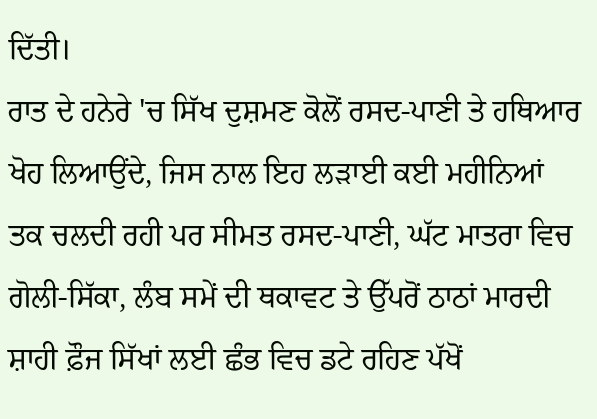ਦਿੱਤੀ।
ਰਾਤ ਦੇ ਹਨੇਰੇ 'ਚ ਸਿੱਖ ਦੁਸ਼ਮਣ ਕੋਲੋਂ ਰਸਦ-ਪਾਣੀ ਤੇ ਹਥਿਆਰ ਖੋਹ ਲਿਆਉਂਦੇ, ਜਿਸ ਨਾਲ ਇਹ ਲੜਾਈ ਕਈ ਮਹੀਨਿਆਂ ਤਕ ਚਲਦੀ ਰਹੀ ਪਰ ਸੀਮਤ ਰਸਦ-ਪਾਣੀ, ਘੱਟ ਮਾਤਰਾ ਵਿਚ ਗੋਲੀ-ਸਿੱਕਾ, ਲੰਬ ਸਮੇਂ ਦੀ ਥਕਾਵਟ ਤੇ ਉੱਪਰੋਂ ਠਾਠਾਂ ਮਾਰਦੀ ਸ਼ਾਹੀ ਫ਼ੌਜ ਸਿੱਖਾਂ ਲਈ ਛੰਭ ਵਿਚ ਡਟੇ ਰਹਿਣ ਪੱਖੋਂ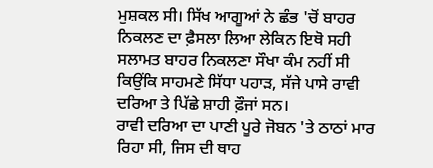ਮੁਸ਼ਕਲ ਸੀ। ਸਿੱਖ ਆਗੂਆਂ ਨੇ ਛੰਭ 'ਚੋਂ ਬਾਹਰ ਨਿਕਲਣ ਦਾ ਫ਼ੈਸਲਾ ਲਿਆ ਲੇਕਿਨ ਇਥੋ ਸਹੀ ਸਲਾਮਤ ਬਾਹਰ ਨਿਕਲਣਾ ਸੌਖਾ ਕੰਮ ਨਹੀਂ ਸੀ ਕਿਉਂਕਿ ਸਾਹਮਣੇ ਸਿੱਧਾ ਪਹਾੜ, ਸੱਜੇ ਪਾਸੇ ਰਾਵੀ ਦਰਿਆ ਤੇ ਪਿੱਛੇ ਸ਼ਾਹੀ ਫ਼ੌਜਾਂ ਸਨ।
ਰਾਵੀ ਦਰਿਆ ਦਾ ਪਾਣੀ ਪੂਰੇ ਜੋਬਨ 'ਤੇ ਠਾਠਾਂ ਮਾਰ ਰਿਹਾ ਸੀ, ਜਿਸ ਦੀ ਥਾਹ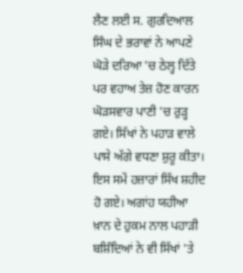ਲੈਣ ਲਈ ਸ. ਗੁਰਦਿਆਲ ਸਿੰਘ ਦੇ ਭਰਾਵਾਂ ਨੇ ਆਪਣੇ ਘੋੜੇ ਦਰਿਆ 'ਚ ਠੇਲ੍ਹ ਦਿੱਤੇ ਪਰ ਵਹਾਅ ਤੇਜ਼ ਹੋਣ ਕਾਰਨ ਘੋੜਸਵਾਰ ਪਾਣੀ 'ਚ ਰੁੜ੍ਹ ਗਏ। ਸਿੱਖਾਂ ਨੇ ਪਹਾੜ ਵਾਲੇ ਪਾਸੇ ਅੱਗੇ ਵਧਣਾ ਸ਼ੁਰੂ ਕੀਤਾ। ਇਸ ਸਮੇਂ ਹਜ਼ਾਰਾਂ ਸਿੱਖ ਸ਼ਹੀਦ ਹੋ ਗਏ। ਅਗਾਂਹ ਯਹੀਆ ਖ਼ਾਨ ਦੇ ਹੁਕਮ ਨਾਲ ਪਹਾੜੀ ਬਸ਼ਿੰਦਿਆਂ ਨੇ ਵੀ ਸਿੱਖਾਂ 'ਤੇ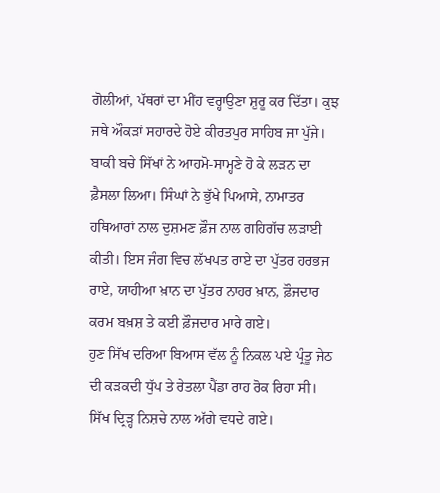ਗੋਲੀਆਂ, ਪੱਥਰਾਂ ਦਾ ਮੀਂਹ ਵਰ੍ਹਾਉਣਾ ਸ਼ੁਰੂ ਕਰ ਦਿੱਤਾ। ਕੁਝ ਜਥੇ ਔਕੜਾਂ ਸਹਾਰਦੇ ਹੋਏ ਕੀਰਤਪੁਰ ਸਾਹਿਬ ਜਾ ਪੁੱਜੇ।
ਬਾਕੀ ਬਚੇ ਸਿੱਖਾਂ ਨੇ ਆਹਮੋ-ਸਾਮ੍ਹਣੇ ਹੋ ਕੇ ਲੜਨ ਦਾ ਫ਼ੈਸਲਾ ਲਿਆ। ਸਿੰਘਾਂ ਨੇ ਭੁੱਖੇ ਪਿਆਸੇ, ਨਾਮਾਤਰ ਹਥਿਆਰਾਂ ਨਾਲ ਦੁਸ਼ਮਣ ਫ਼ੌਜ ਨਾਲ ਗਹਿਗੱਚ ਲੜਾਈ ਕੀਤੀ। ਇਸ ਜੰਗ ਵਿਚ ਲੱਖਪਤ ਰਾਏ ਦਾ ਪੁੱਤਰ ਹਰਭਜ ਰਾਏ, ਯਾਹੀਆ ਖ਼ਾਨ ਦਾ ਪੁੱਤਰ ਨਾਹਰ ਖ਼ਾਨ, ਫ਼ੌਜਦਾਰ ਕਰਮ ਬਖ਼ਸ਼ ਤੇ ਕਈ ਫ਼ੌਜਦਾਰ ਮਾਰੇ ਗਏ।
ਹੁਣ ਸਿੱਖ ਦਰਿਆ ਬਿਆਸ ਵੱਲ ਨੂੰ ਨਿਕਲ ਪਏ ਪ੍ਰੰਤੂ ਜੇਠ ਦੀ ਕੜਕਦੀ ਧੁੱਪ ਤੇ ਰੇਤਲਾ ਪੈਂਡਾ ਰਾਹ ਰੋਕ ਰਿਹਾ ਸੀ। ਸਿੱਖ ਦ੍ਰਿੜ੍ਹ ਨਿਸ਼ਚੇ ਨਾਲ ਅੱਗੇ ਵਧਦੇ ਗਏ।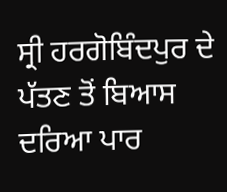ਸ੍ਰੀ ਹਰਗੋਬਿੰਦਪੁਰ ਦੇ ਪੱਤਣ ਤੋਂ ਬਿਆਸ ਦਰਿਆ ਪਾਰ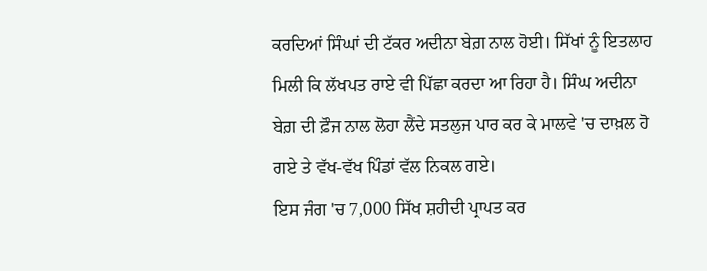ਕਰਦਿਆਂ ਸਿੰਘਾਂ ਦੀ ਟੱਕਰ ਅਦੀਨਾ ਬੇਗ਼ ਨਾਲ ਹੋਈ। ਸਿੱਖਾਂ ਨੂੰ ਇਤਲਾਹ ਮਿਲੀ ਕਿ ਲੱਖਪਤ ਰਾਏ ਵੀ ਪਿੱਛਾ ਕਰਦਾ ਆ ਰਿਹਾ ਹੈ। ਸਿੰਘ ਅਦੀਨਾ ਬੇਗ਼ ਦੀ ਫ਼ੌਜ ਨਾਲ ਲੋਹਾ ਲੈਂਦੇ ਸਤਲੁਜ ਪਾਰ ਕਰ ਕੇ ਮਾਲਵੇ 'ਚ ਦਾਖ਼ਲ ਹੋ ਗਏ ਤੇ ਵੱਖ-ਵੱਖ ਪਿੰਡਾਂ ਵੱਲ ਨਿਕਲ ਗਏ।
ਇਸ ਜੰਗ 'ਚ 7,000 ਸਿੱਖ ਸ਼ਹੀਦੀ ਪ੍ਰਾਪਤ ਕਰ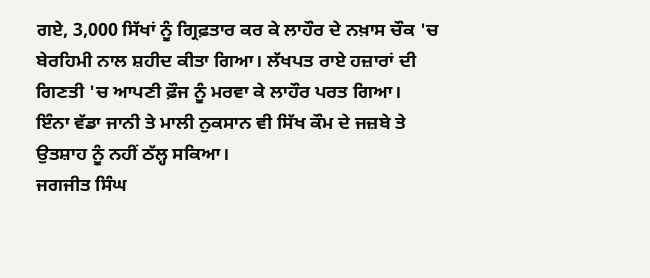ਗਏ, 3,000 ਸਿੱਖਾਂ ਨੂੰ ਗ੍ਰਿਫ਼ਤਾਰ ਕਰ ਕੇ ਲਾਹੌਰ ਦੇ ਨਖ਼ਾਸ ਚੌਕ 'ਚ ਬੇਰਹਿਮੀ ਨਾਲ ਸ਼ਹੀਦ ਕੀਤਾ ਗਿਆ। ਲੱਖਪਤ ਰਾਏ ਹਜ਼ਾਰਾਂ ਦੀ ਗਿਣਤੀ 'ਚ ਆਪਣੀ ਫ਼ੌਜ ਨੂੰ ਮਰਵਾ ਕੇ ਲਾਹੌਰ ਪਰਤ ਗਿਆ। ਇੰਨਾ ਵੱਡਾ ਜਾਨੀ ਤੇ ਮਾਲੀ ਨੁਕਸਾਨ ਵੀ ਸਿੱਖ ਕੌਮ ਦੇ ਜਜ਼ਬੇ ਤੇ ਉਤਸ਼ਾਹ ਨੂੰ ਨਹੀਂ ਠੱਲ੍ਹ ਸਕਿਆ।
ਜਗਜੀਤ ਸਿੰਘ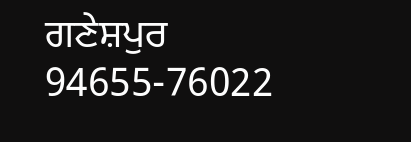ਗਣੇਸ਼ਪੁਰ
94655-76022